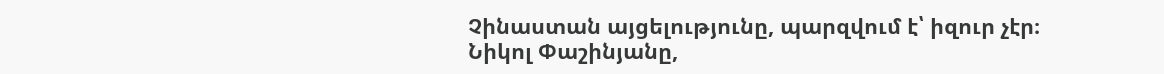Չինաստան այցելությունը, պարզվում է՝ իզուր չէր։ Նիկոլ Փաշինյանը,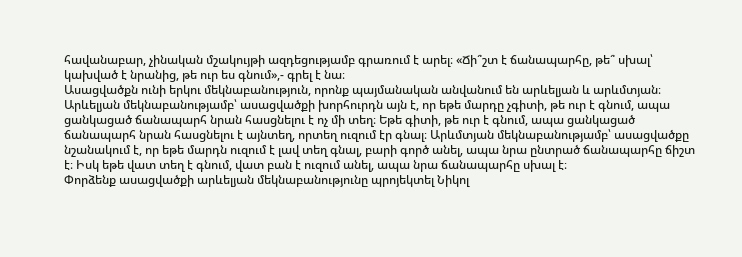հավանաբար, չինական մշակույթի ազդեցությամբ գրառում է արել։ «Ճի՞շտ է ճանապարհը, թե՞ սխալ՝ կախված է նրանից, թե ուր ես գնում»,- գրել է նա։
Ասացվածքն ունի երկու մեկնաբանություն, որոնք պայմանական անվանում են արևելյան և արևմտյան։ Արևելյան մեկնաբանությամբ՝ ասացվածքի խորհուրդն այն է, որ եթե մարդը չգիտի, թե ուր է գնում, ապա ցանկացած ճանապարհ նրան հասցնելու է ոչ մի տեղ։ Եթե գիտի, թե ուր է գնում, ապա ցանկացած ճանապարհ նրան հասցնելու է այնտեղ, որտեղ ուզում էր գնալ։ Արևմտյան մեկնաբանությամբ՝ ասացվածքը նշանակում է, որ եթե մարդն ուզում է լավ տեղ գնալ, բարի գործ անել, ապա նրա ընտրած ճանապարհը ճիշտ է։ Իսկ եթե վատ տեղ է գնում, վատ բան է ուզում անել, ապա նրա ճանապարհը սխալ է։
Փորձենք ասացվածքի արևելյան մեկնաբանությունը պրոյեկտել Նիկոլ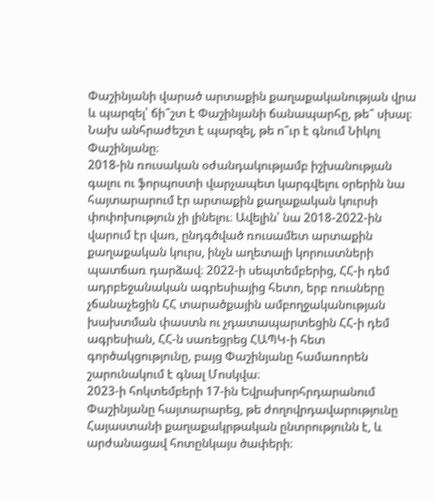Փաշինյանի վարած արտաքին քաղաքականության վրա և պարզել՝ ճի՞շտ է Փաշինյանի ճանապարհը, թե՞ սխալ։
Նախ անհրաժեշտ է պարզել, թե ո՞ւր է գնում Նիկոլ Փաշինյանը։
2018-ին ռուսական օժանդակությամբ իշխանության գալու ու ֆորպոստի վարչապետ կարգվելու օրերին նա հայտարարում էր արտաքին քաղաքական կուրսի փոփոխություն չի լինելու։ Ավելին՝ նա 2018-2022-ին վարում էր վառ, ընդգծված ռուսամետ արտաքին քաղաքական կուրս, ինչն աղետալի կորուստների պատճառ դարձավ։ 2022-ի սեպտեմբերից, ՀՀ-ի դեմ ադրբեջանական ագրեսիայից հետո, երբ ռուսները չճանաչեցին ՀՀ տարածքային ամբողջականության խախտման փաստն ու չդատապարտեցին ՀՀ-ի դեմ ագրեսիան, ՀՀ-ն սառեցրեց ՀԱՊԿ-ի հետ գործակցությունը, բայց Փաշինյանը համառորեն շարունակում է գնալ Մոսկվա։
2023-ի հոկտեմբերի 17-ին Եվրախորհրդարանում Փաշինյանը հայտարարեց, թե ժողովրդավարությունը Հայաստանի քաղաքակրթական ընտրությունն է, և արժանացավ հոտընկայս ծափերի։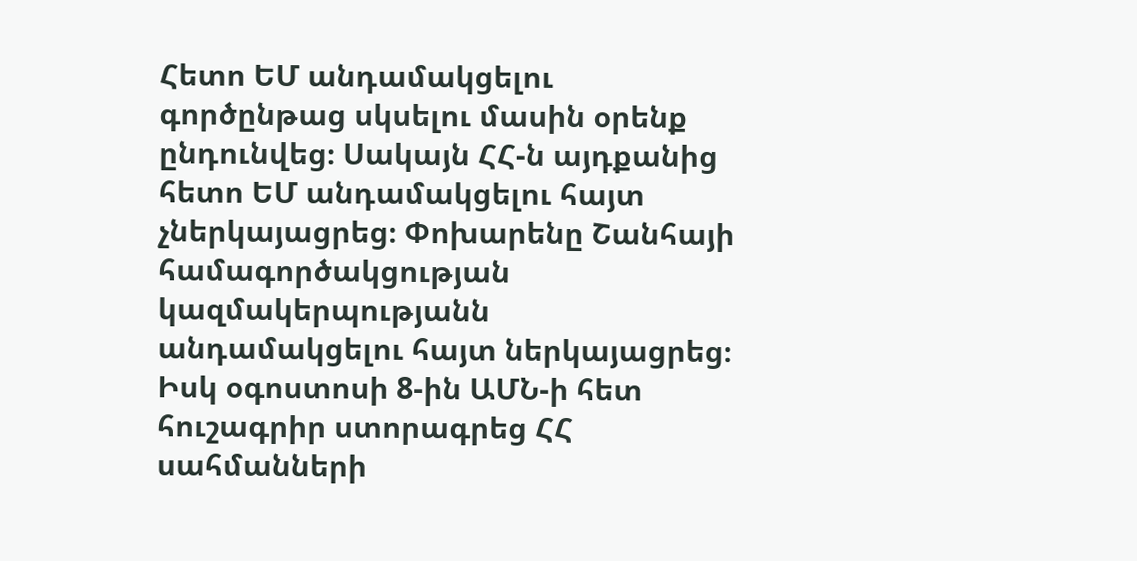Հետո ԵՄ անդամակցելու գործընթաց սկսելու մասին օրենք ընդունվեց։ Սակայն ՀՀ-ն այդքանից հետո ԵՄ անդամակցելու հայտ չներկայացրեց։ Փոխարենը Շանհայի համագործակցության կազմակերպությանն անդամակցելու հայտ ներկայացրեց։ Իսկ օգոստոսի 8-ին ԱՄՆ-ի հետ հուշագրիր ստորագրեց ՀՀ սահմանների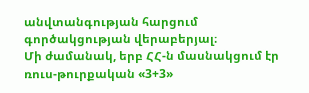անվտանգության հարցում գործակցության վերաբերյալ։
Մի ժամանակ, երբ ՀՀ-ն մասնակցում էր ռուս-թուրքական «3+3»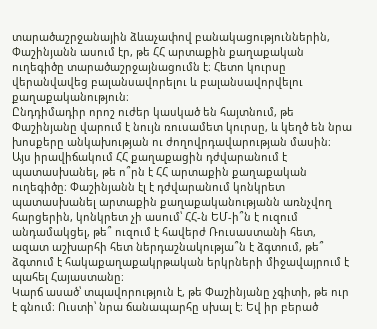տարածաշրջանային ձևաչափով բանակացություններին, Փաշինյանն ասում էր, թե ՀՀ արտաքին քաղաքական ուղեգիծը տարածաշրջայնացումն է։ Հետո կուրսը վերանվավեց բալանսավորելու և բալանսավորվելու քաղաքականություն։
Ընդդիմադիր որոշ ուժեր կասկած են հայտնում, թե Փաշինյանը վարում է նույն ռուսամետ կուրսը, և կեղծ են նրա խոսքերը անկախության ու ժողովրդավարության մասին։ Այս իրավիճակում ՀՀ քաղաքացին դժվարանում է պատասխանել, թե ո՞րն է ՀՀ արտաքին քաղաքական ուղեգիծը։ Փաշինյանն էլ է դժվարանում կոնկրետ պատասխանել արտաքին քաղաքականությանն առնչվող հարցերին, կոնկրետ չի ասում՝ ՀՀ-ն ԵՄ-ի՞ն է ուզում անդամակցել, թե՞ ուզում է հավերժ Ռուսաստանի հետ, ազատ աշխարհի հետ ներդաշնակությա՞ն է ձգտում, թե՞ ձգտում է հակաքաղաքակրթական երկրների միջավայրում է պահել Հայաստանը։
Կարճ ասած՝ տպավորություն է, թե Փաշինյանը չգիտի, թե ուր է գնում։ Ուստի՝ նրա ճանապարհը սխալ է։ Եվ իր բերած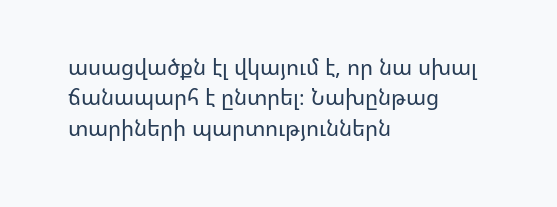ասացվածքն էլ վկայում է, որ նա սխալ ճանապարհ է ընտրել։ Նախընթաց տարիների պարտություններն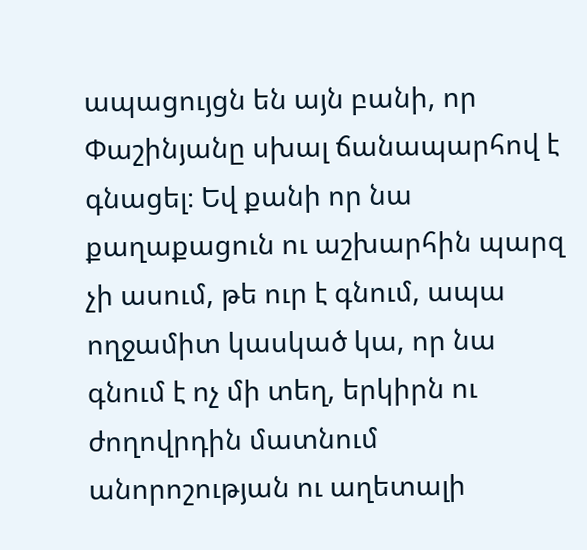ապացույցն են այն բանի, որ Փաշինյանը սխալ ճանապարհով է գնացել։ Եվ քանի որ նա քաղաքացուն ու աշխարհին պարզ չի ասում, թե ուր է գնում, ապա ողջամիտ կասկած կա, որ նա գնում է ոչ մի տեղ, երկիրն ու ժողովրդին մատնում անորոշության ու աղետալի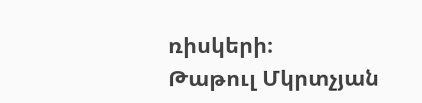ռիսկերի։
Թաթուլ Մկրտչյան